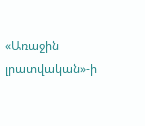«Առաջին լրատվական»-ի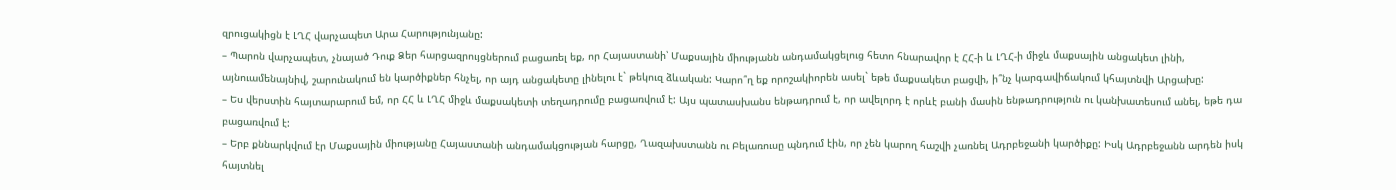զրուցակիցն է ԼՂՀ վարչապետ Արա Հարությունյանը:
– Պարոն վարչապետ, չնայած Դուք Ձեր հարցազրույցներում բացառել եք, որ Հայաստանի՝ Մաքսային միությանն անդամակցելուց հետո հնարավոր է ՀՀ-ի և ԼՂՀ-ի միջև մաքսային անցակետ լինի, այնուամենայնիվ, շարունակում են կարծիքներ հնչել, որ այդ անցակետը լինելու է` թեկուզ ձևական: Կարո՞ղ եք որոշակիորեն ասել` եթե մաքսակետ բացվի, ի՞նչ կարգավիճակում կհայտնվի Արցախը:
– Ես վերստին հայտարարում եմ, որ ՀՀ և ԼՂՀ միջև մաքսակետի տեղադրումը բացառվում է: Այս պատասխանս ենթադրում է, որ ավելորդ է որևէ բանի մասին ենթադրություն ու կանխատեսում անել, եթե դա բացառվում է:
– Երբ քննարկվում էր Մաքսային միությանը Հայաստանի անդամակցության հարցը, Ղազախստանն ու Բելառուսը պնդում էին, որ չեն կարող հաշվի չառնել Ադրբեջանի կարծիքը: Իսկ Ադրբեջանն արդեն իսկ հայտնել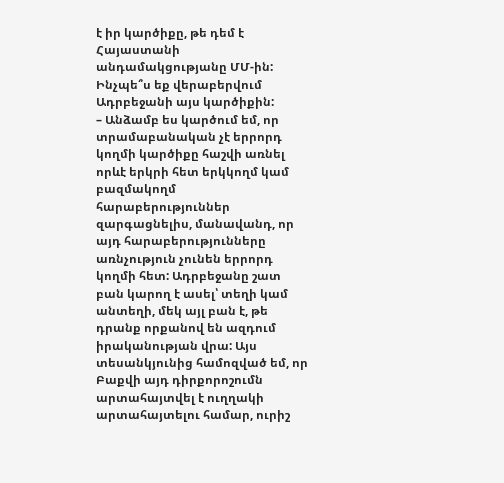է իր կարծիքը, թե դեմ է Հայաստանի անդամակցությանը ՄՄ-ին: Ինչպե՞ս եք վերաբերվում Ադրբեջանի այս կարծիքին:
– Անձամբ ես կարծում եմ, որ տրամաբանական չէ երրորդ կողմի կարծիքը հաշվի առնել որևէ երկրի հետ երկկողմ կամ բազմակողմ հարաբերություններ զարգացնելիս, մանավանդ, որ այդ հարաբերությունները առնչություն չունեն երրորդ կողմի հետ: Ադրբեջանը շատ բան կարող է ասել՝ տեղի կամ անտեղի, մեկ այլ բան է, թե դրանք որքանով են ազդում իրականության վրա: Այս տեսանկյունից համոզված եմ, որ Բաքվի այդ դիրքորոշումն արտահայտվել է ուղղակի արտահայտելու համար, ուրիշ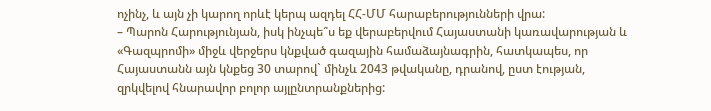ոչինչ, և այն չի կարող որևէ կերպ ազդել ՀՀ-ՄՄ հարաբերությունների վրա:
– Պարոն Հարությունյան, իսկ ինչպե՞ս եք վերաբերվում Հայաստանի կառավարության և «Գազպրոմի» միջև վերջերս կնքված գազային համաձայնագրին, հատկապես, որ Հայաստանն այն կնքեց 30 տարով` մինչև 2043 թվականը, դրանով, ըստ էության, զրկվելով հնարավոր բոլոր այլընտրանքներից: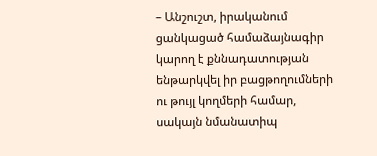– Անշուշտ, իրականում ցանկացած համաձայնագիր կարող է քննադատության ենթարկվել իր բացթողումների ու թույլ կողմերի համար, սակայն նմանատիպ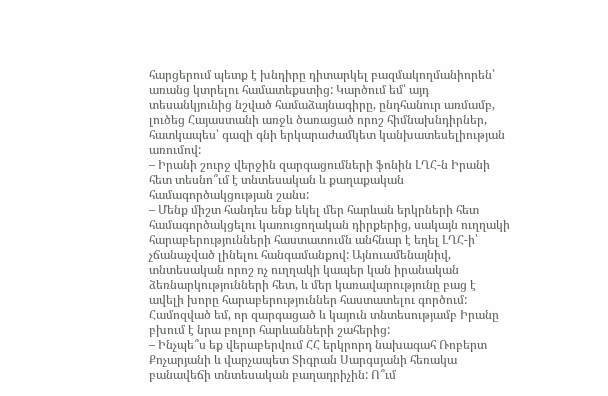հարցերում պետք է խնդիրը դիտարկել բազմակողմանիորեն՝ առանց կտրելու համատեքստից: Կարծում եմ՝ այդ տեսանկյունից նշված համաձայնագիրը, ընդհանուր առմամբ, լուծեց Հայաստանի առջև ծառացած որոշ հիմնախնդիրներ, հատկապես՝ գազի գնի երկարաժամկետ կանխատեսելիության առումով:
– Իրանի շուրջ վերջին զարգացումների ֆոնին ԼՂՀ-ն Իրանի հետ տեսնո՞ւմ է տնտեսական և քաղաքական համագործակցության շանս:
– Մենք միշտ հանդես ենք եկել մեր հարևան երկրների հետ համագործակցելու կառուցողական դիրքերից, սակայն ուղղակի հարաբերությունների հաստատումն անհնար է եղել ԼՂՀ-ի՝ չճանաչված լինելու հանգամանքով: Այնուամենայնիվ, տնտեսական որոշ ոչ ուղղակի կապեր կան իրանական ձեռնարկությունների հետ, և մեր կառավարությունը բաց է ավելի խորը հարաբերություններ հաստատելու գործում: Համոզված եմ, որ զարգացած և կայուն տնտեսությամբ Իրանը բխում է նրա բոլոր հարևանների շահերից:
– Ինչպե՞ս եք վերաբերվում ՀՀ երկրորդ նախագահ Ռոբերտ Քոչարյանի և վարչապետ Տիգրան Սարգսյանի հեռակա բանավեճի տնտեսական բաղադրիչին: Ո՞ւմ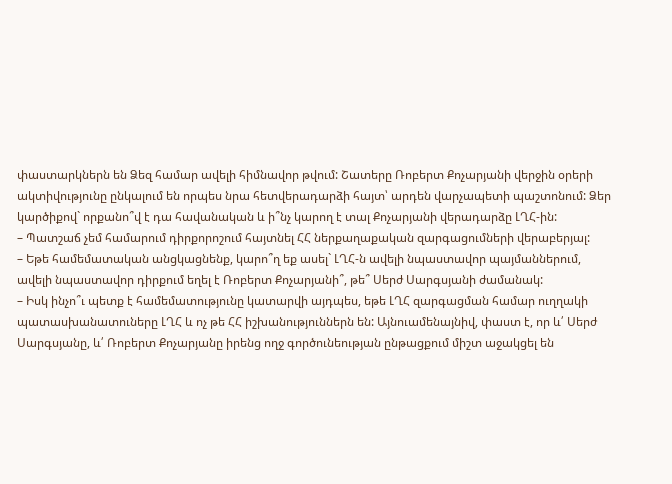փաստարկներն են Ձեզ համար ավելի հիմնավոր թվում: Շատերը Ռոբերտ Քոչարյանի վերջին օրերի ակտիվությունը ընկալում են որպես նրա հետվերադարձի հայտ՝ արդեն վարչապետի պաշտոնում: Ձեր կարծիքով` որքանո՞վ է դա հավանական և ի՞նչ կարող է տալ Քոչարյանի վերադարձը ԼՂՀ-ին:
– Պատշաճ չեմ համարում դիրքորոշում հայտնել ՀՀ ներքաղաքական զարգացումների վերաբերյալ:
– Եթե համեմատական անցկացնենք, կարո՞ղ եք ասել` ԼՂՀ-ն ավելի նպաստավոր պայմաններում, ավելի նպաստավոր դիրքում եղել է Ռոբերտ Քոչարյանի՞, թե՞ Սերժ Սարգսյանի ժամանակ:
– Իսկ ինչո՞ւ պետք է համեմատությունը կատարվի այդպես, եթե ԼՂՀ զարգացման համար ուղղակի պատասխանատուները ԼՂՀ և ոչ թե ՀՀ իշխանություններն են: Այնուամենայնիվ, փաստ է, որ և՛ Սերժ Սարգսյանը, և՛ Ռոբերտ Քոչարյանը իրենց ողջ գործունեության ընթացքում միշտ աջակցել են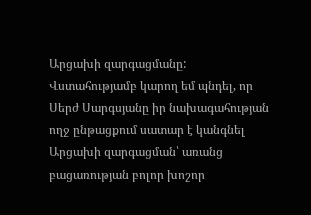Արցախի զարգացմանը: Վստահությամբ կարող եմ պնդել, որ Սերժ Սարգսյանը իր նախագահության ողջ ընթացքում սատար է կանգնել Արցախի զարգացման՝ առանց բացառության բոլոր խոշոր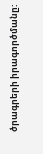ծրագրերի իրագործմանը: